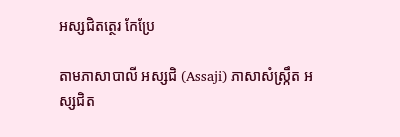អស្សជិតត្ថេរ កែប្រែ

តាមភាសាបាលី អស្សជិ (Assaji) ភាសាសំស្រ្កឹត អស្សជិត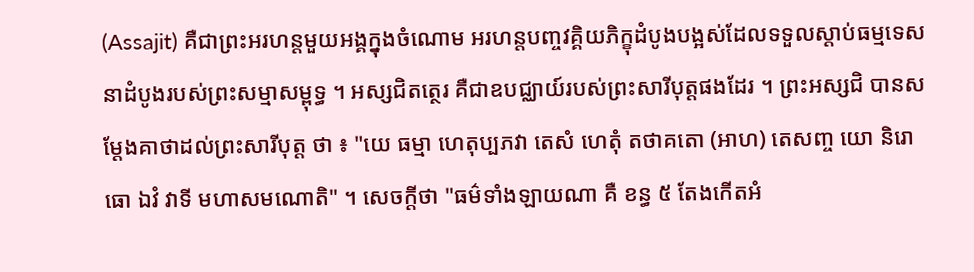(Assajit) គឺជាព្រះអរហន្តមួយអង្គក្នុងចំណោម អរហន្តបញ្ចវគ្គិយភិក្ខុដំបូងបង្អស់ដែលទទួលស្តាប់ធម្មទេសនាដំបូងរបស់ព្រះសម្មាសម្ពុទ្ធ ។ អស្សជិតត្ថេរ គឺជាឧបជ្ឈាយ៍របស់ព្រះសារីបុត្តផងដែរ ។ ព្រះអស្សជិ បានសម្តែងគាថាដល់ព្រះសារីបុត្ត ថា ៖ "យេ ធម្មា ហេតុប្បភវា តេសំ ហេតុំ តថាគតោ (អាហ) តេសញ្ច យោ និរោធោ ឯវំ វាទី មហាសមណោតិ" ។ សេចក្តីថា "ធម៌ទាំងឡាយណា គឺ ខន្ធ ៥ តែងកើតអំ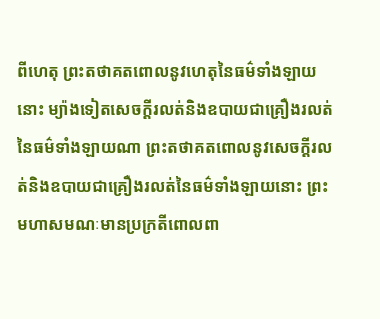ពីហេតុ ព្រះតថាគតពោលនូវហេតុនៃធម៌ទាំងឡាយនោះ ម្យ៉ាងទៀតសេចក្ដីរលត់និងឧបាយជាគ្រឿងរលត់នៃធម៌ទាំងឡាយណា ព្រះតថាគតពោលនូវសេចក្ដីរលត់និងឧបាយជាគ្រឿងរលត់នៃធម៌ទាំងឡាយនោះ ព្រះមហាសមណៈមានប្រក្រតីពោលពា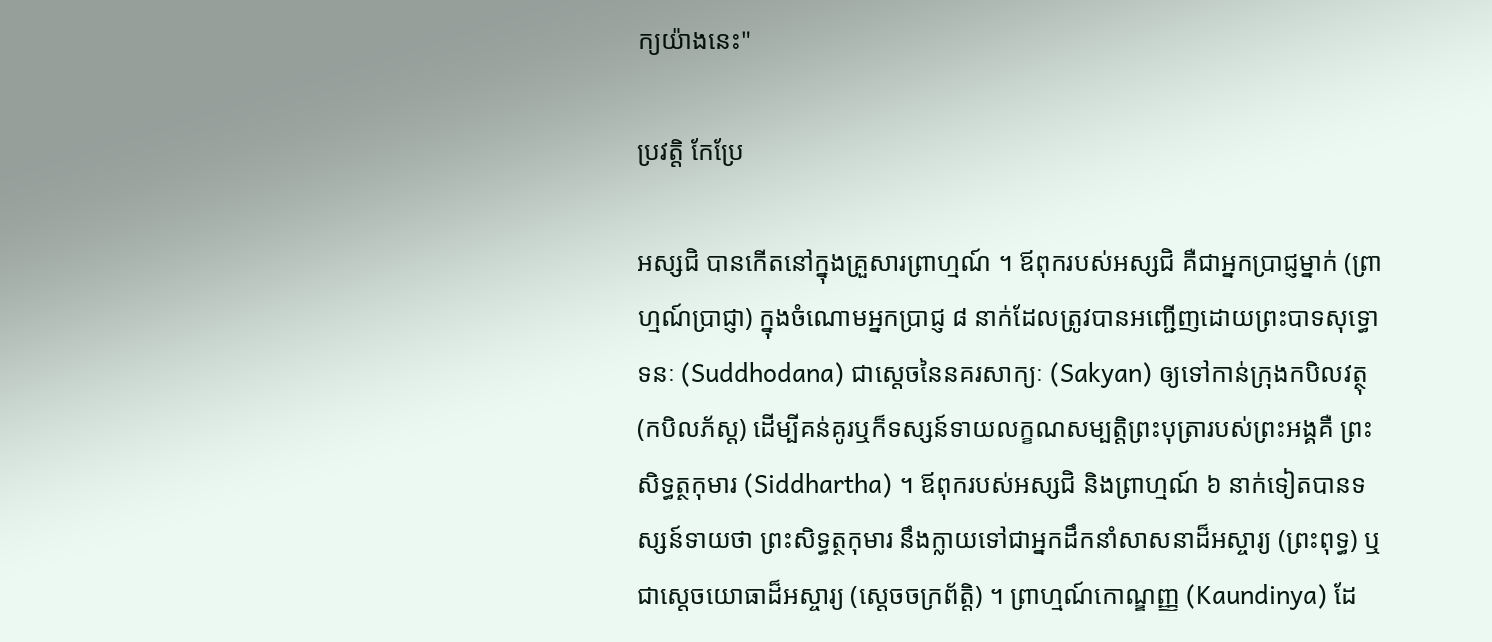ក្យយ៉ាងនេះ"

ប្រវត្តិ កែប្រែ

អស្សជិ បានកើតនៅក្នុងគ្រួសារព្រាហ្មណ៍ ។ ឪពុករបស់អស្សជិ គឺជាអ្នកប្រាជ្ញម្នាក់ (ព្រាហ្មណ៍ប្រាជ្ញា) ក្នុងចំណោមអ្នកប្រាជ្ញ ៨ នាក់ដែលត្រូវបានអញ្ជើញដោយព្រះបាទសុទ្ធោទនៈ (Suddhodana) ជាស្ដេចនៃនគរសាក្យៈ (Sakyan) ឲ្យទៅកាន់ក្រុងកបិលវត្ថុ (កបិលភ័ស្ត) ដើម្បីគន់គូរឬក៏ទស្សន៍ទាយលក្ខណសម្បតិ្តព្រះបុត្រារបស់ព្រះអង្គគឺ ព្រះសិទ្ធត្ថកុមារ (Siddhartha) ។ ឪពុករបស់អស្សជិ និងព្រាហ្មណ៍ ៦ នាក់ទៀតបានទស្សន៍ទាយថា ព្រះសិទ្ធត្ថកុមារ នឹងក្លាយទៅជាអ្នកដឹកនាំសាសនាដ៏អស្ចារ្យ (ព្រះពុទ្ធ) ឬជាស្តេចយោធាដ៏អស្ចារ្យ (ស្តេចចក្រព័ត្តិ) ។ ព្រាហ្មណ៍កោណ្ឌញ្ញ (Kaundinya) ដែ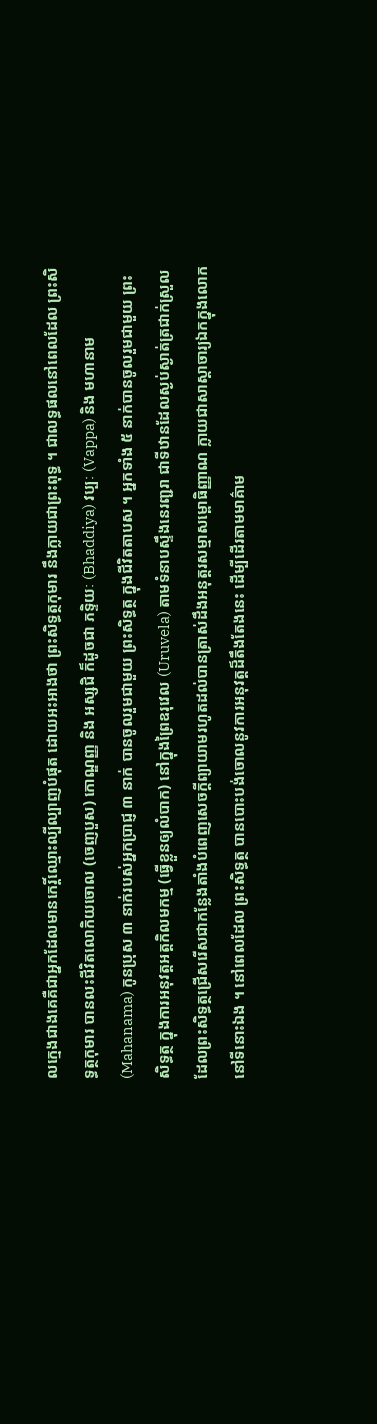លក្មេងជាងគេគឺជាអ្នកដែលមានកេរ្តិ៍ឈ្មោះល្បីល្បាញបំផុត ដោយអះអាងថា ព្រះសិទ្ធត្ថកុមារ នឹងក្លាយជាព្រះពុទ្ធ ។ ជាលទ្ធផលនៅពេលដែល ព្រះសិទ្ធត្ថកុមារ បានលះជីវិតលោកិយចោល (ចេញបួស) កោណ្ឌញ្ញ និង អស្សជិ ក៏ដូចជា ភទ្ទិយៈ (Bhaddiya) វប្បៈ (Vappa) និង មហានាម (Mahanama) កូនប្រុស ៣ នាក់របស់អ្នកប្រាជ្ញ ៣ នាក់ បានចូលរួមជាមួយ ព្រះសិទ្ធត្ថ ក្នុងជីវិតតាបស ។ អ្នកទាំង ៥ នាក់បានចូលរួមជាមួយ ព្រះសិទ្ធត្ថ ក្នុងការអនុវត្តអត្តកិលមកម្ម (ធ្វើខ្លួនឲ្យលំបាក) នៅក្នុងព្រៃឧរុវេល (Uruvela) តាមទំនាបស្ទឹងនេរញ្ជរា ជាទីឋានដែលស្ងប់ស្ងាត់ត្រជាក់ស្រួល ដែលព្រះសិទ្ធត្ថជ្រើសរើសជាកន្លែងតាំងបំពេញសេចក្តីព្យាយាមរហូតដល់បានត្រាស់ដឹងអនុត្តរសម្មាសម្ពោធិញ្ញាណ ក្លាយជាសាស្តាចារ្យឯកក្នុងលោកនៅទីនោះឯង ។ នៅពេលដែល ព្រះសិទ្ធត្ថ បានបោះបង់ចោលនូវការអនុវត្ដដ៏តឹងតែងនេះ ដើម្បីដើរតាមមាគ៌ាម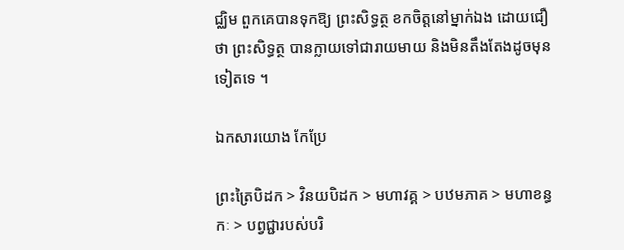ជ្ឈិម ពួកគេបានទុកឱ្យ ព្រះសិទ្ធត្ថ ខកចិត្តនៅម្នាក់ឯង ដោយជឿថា ព្រះសិទ្ធត្ថ បានក្លាយទៅជារាយមាយ និងមិនតឹងតែងដូចមុនទៀតទេ ។

ឯកសារយោង កែប្រែ

ព្រះត្រៃបិដក > វិនយបិដក > មហាវគ្គ > បឋមភាគ > មហាខន្ធកៈ > បព្វជ្ជារបស់បរិ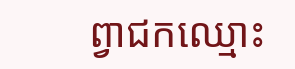ព្វាជកឈ្មោះ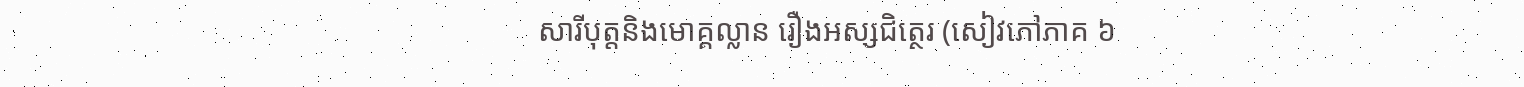សារីបុត្តនិងមោគ្គល្លាន រឿងអស្សជិត្ថេរ (សៀវភៅភាគ ៦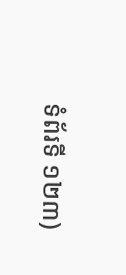ទំព័រទី ១២៣)